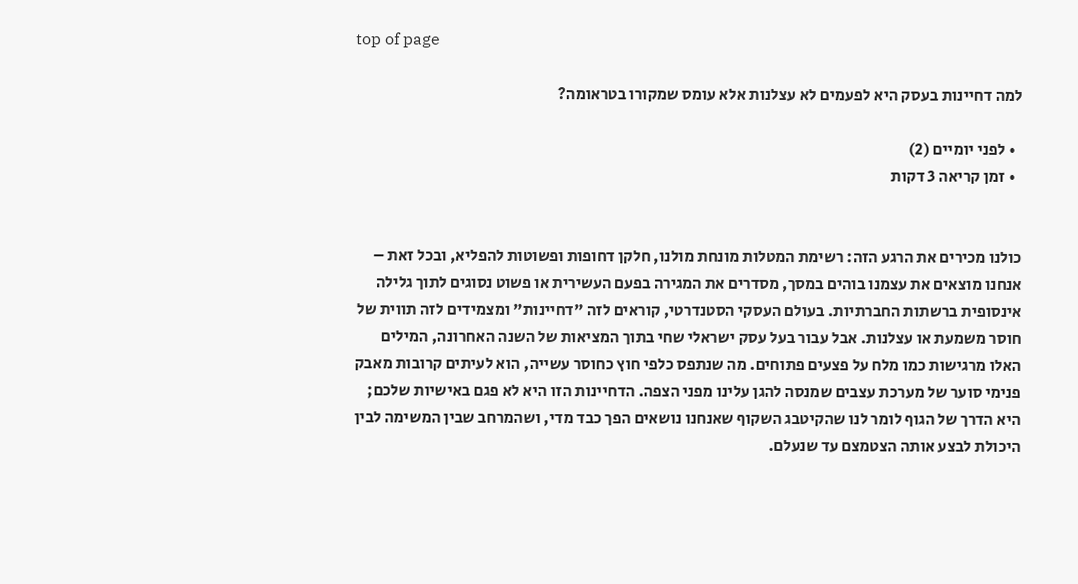top of page

למה דחיינות בעסק היא לפעמים לא עצלנות אלא עומס שמקורו בטראומה?

  • לפני יומיים (2)
  • זמן קריאה 3 דקות


כולנו מכירים את הרגע הזה: רשימת המטלות מונחת מולנו, חלקן דחופות ופשוטות להפליא, ובכל זאת – אנחנו מוצאים את עצמנו בוהים במסך, מסדרים את המגירה בפעם העשירית או פשוט נסוגים לתוך גלילה אינסופית ברשתות החברתיות. בעולם העסקי הסטנדרטי, קוראים לזה "דחיינות" ומצמידים לזה תווית של חוסר משמעת או עצלנות. אבל עבור בעל עסק ישראלי שחי בתוך המציאות של השנה האחרונה, המילים האלו מרגישות כמו מלח על פצעים פתוחים. מה שנתפס כלפי חוץ כחוסר עשייה, הוא לעיתים קרובות מאבק פנימי סוער של מערכת עצבים שמנסה להגן עלינו מפני הצפה. הדחיינות הזו היא לא פגם באישיות שלכם; היא הדרך של הגוף לומר לנו שהקיטבג השקוף שאנחנו נושאים הפך כבד מדי, ושהמרחב שבין המשימה לבין היכולת לבצע אותה הצטמצם עד שנעלם.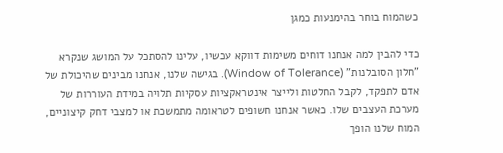כשהמוח בוחר בהימנעות כמגן

כדי להבין למה אנחנו דוחים משימות דווקא עכשיו, עלינו להסתכל על המושג שנקרא "חלון הסובלנות" (Window of Tolerance). בגישה שלנו, אנחנו מבינים שהיכולת של אדם לתפקד, לקבל החלטות ולייצר אינטראקציות עסקיות תלויה במידת העוררות של מערכת העצבים שלו. כאשר אנחנו חשופים לטראומה מתמשכת או למצבי דחק קיצוניים, המוח שלנו הופך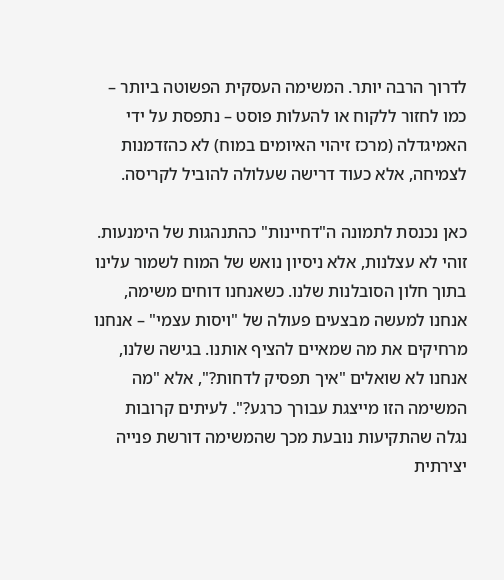לדרוך הרבה יותר. המשימה העסקית הפשוטה ביותר – כמו לחזור ללקוח או להעלות פוסט – נתפסת על ידי האמיגדלה (מרכז זיהוי האיומים במוח) לא כהזדמנות לצמיחה, אלא כעוד דרישה שעלולה להוביל לקריסה.

כאן נכנסת לתמונה ה"דחיינות" כהתנהגות של הימנעות. זוהי לא עצלנות, אלא ניסיון נואש של המוח לשמור עלינו בתוך חלון הסובלנות שלנו. כשאנחנו דוחים משימה, אנחנו למעשה מבצעים פעולה של "ויסות עצמי" – אנחנו מרחיקים את מה שמאיים להציף אותנו. בגישה שלנו, אנחנו לא שואלים "איך תפסיק לדחות?", אלא "מה המשימה הזו מייצגת עבורך כרגע?". לעיתים קרובות נגלה שהתקיעות נובעת מכך שהמשימה דורשת פנייה יצירתית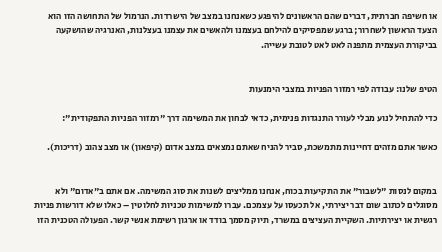או חשיפה חברתית, דברים שהם הראשונים להיפגע כשאנחנו במצב של הישרדות. הנרמול של התחושה הזו הוא הצעד הראשון לשחרור; ברגע שמפסיקים להילחם בעצמנו ולהאשים את עצמנו בעצלנות, האנרגיה שהושקעה בביקורת העצמית מתפנה לאט לאט לטובת עשייה.


הטיפ שלנו: עבודה לפי רמזור הפניות במצבי הימנעות

כדי להתחיל לנוע מבלי לעורר התנגדות פנימית, כדאי לבחון את המשימה דרך "רמזור הפניות התפקודית":

כאשר אתם מזהים דחיינות מתמשכת, סביר להניח שאתם נמצאים במצב אדום (קיפאון) או מצב צהוב (דריכות).


במקום לנסות "לשבור" את התקיעות בכוח, אנחנו ממליצים לשנות את סוג המשימה. אם אתם ב"אדום" ולא מסוגלים לכתוב שום דבר יצירתי, אל תכעסו על עצמכם. עברו למשימות טכניות לחלוטין – כאלו שלא דורשות פניות רגשית או יצירתיות. השקיית העציצים במשרד, תיוק מסמך בודד או ארגון רשימת אנשי קשר. הפעולה הטכנית הזו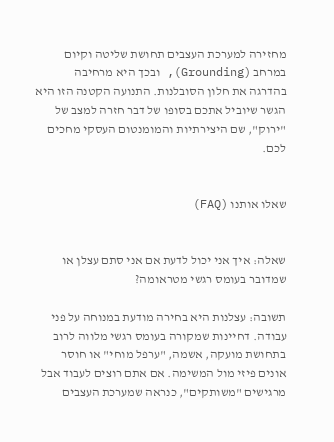מחזירה למערכת העצבים תחושת שליטה וקיום במרחב (Grounding), ובכך היא מרחיבה בהדרגה את חלון הסובלנות. התנועה הקטנה הזו היא הגשר שיוביל אתכם בסופו של דבר חזרה למצב של "ירוק", שם היצירתיות והמומנטום העסקי מחכים לכם.


שאלו אותנו (FAQ)


שאלה: איך אני יכול לדעת אם אני סתם עצלן או שמדובר בעומס רגשי מטראומה?

תשובה: עצלנות היא בחירה מודעת במנוחה על פני עבודה. דחיינות שמקורה בעומס רגשי מלווה לרוב בתחושת מועקה, אשמה, "ערפל מוחי" או חוסר אונים פיזי מול המשימה. אם אתם רוצים לעבוד אבל מרגישים "משותקים", כנראה שמערכת העצבים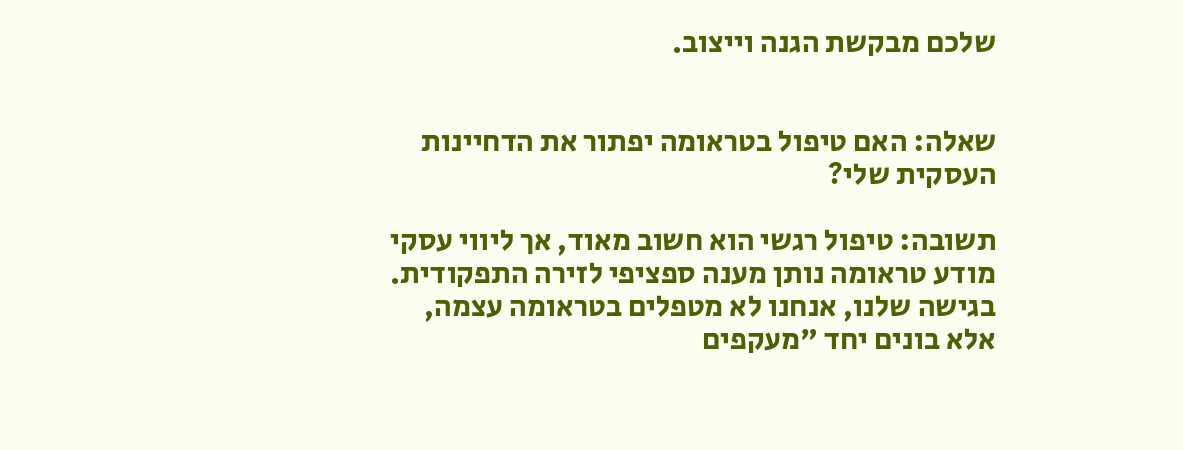שלכם מבקשת הגנה וייצוב.


שאלה: האם טיפול בטראומה יפתור את הדחיינות העסקית שלי?

תשובה: טיפול רגשי הוא חשוב מאוד, אך ליווי עסקי מודע טראומה נותן מענה ספציפי לזירה התפקודית. בגישה שלנו, אנחנו לא מטפלים בטראומה עצמה, אלא בונים יחד "מעקפים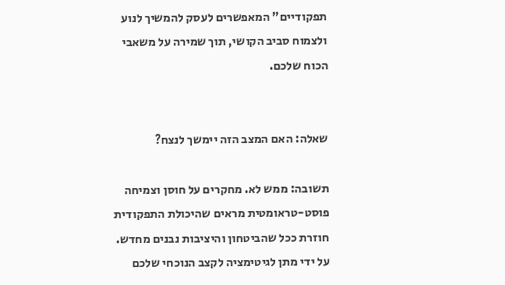תפקודיים" המאפשרים לעסק להמשיך לנוע ולצמוח סביב הקושי, תוך שמירה על משאבי הכוח שלכם.


שאלה: האם המצב הזה יימשך לנצח?

תשובה: ממש לא. מחקרים על חוסן וצמיחה פוסט-טראומטית מראים שהיכולת התפקודית חוזרת ככל שהביטחון והיציבות נבנים מחדש. על ידי מתן לגיטימציה לקצב הנוכחי שלכם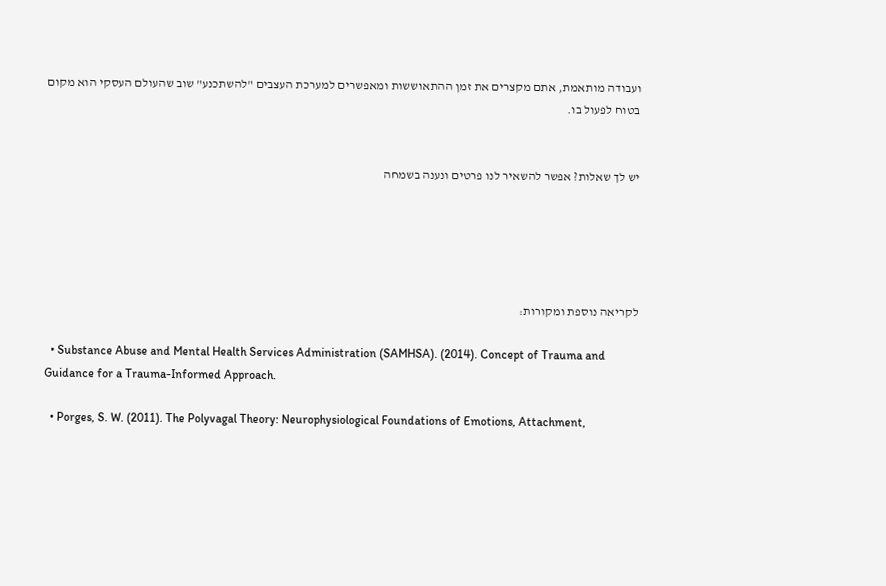ועבודה מותאמת, אתם מקצרים את זמן ההתאוששות ומאפשרים למערכת העצבים "להשתכנע" שוב שהעולם העסקי הוא מקום בטוח לפעול בו.


יש לך שאלות? אפשר להשאיר לנו פרטים ונענה בשמחה





לקריאה נוספת ומקורות:

  • Substance Abuse and Mental Health Services Administration (SAMHSA). (2014). Concept of Trauma and Guidance for a Trauma-Informed Approach.

  • Porges, S. W. (2011). The Polyvagal Theory: Neurophysiological Foundations of Emotions, Attachment,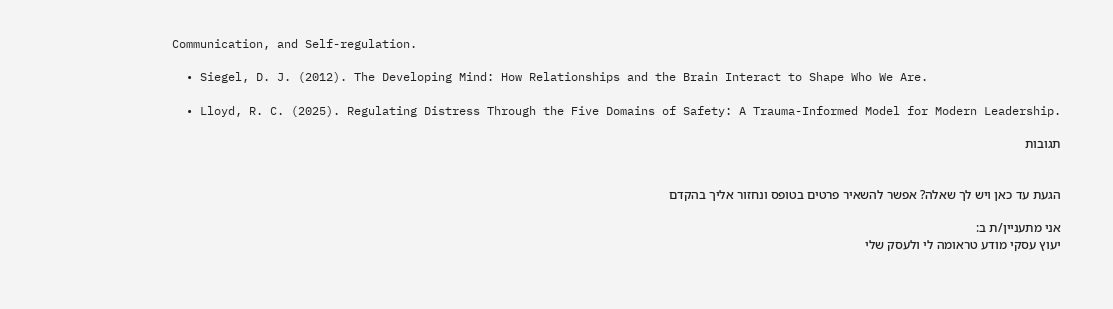Communication, and Self-regulation.

  • Siegel, D. J. (2012). The Developing Mind: How Relationships and the Brain Interact to Shape Who We Are.

  • Lloyd, R. C. (2025). Regulating Distress Through the Five Domains of Safety: A Trauma-Informed Model for Modern Leadership.

תגובות


הגעת עד כאן ויש לך שאלה? אפשר להשאיר פרטים בטופס ונחזור אליך בהקדם

אני מתעניין/ת ב:
יעוץ עסקי מודע טראומה לי ולעסק שלי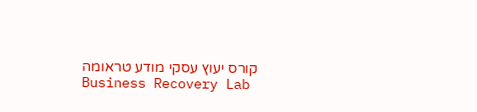קורס יעוץ עסקי מודע טראומה
Business Recovery Lab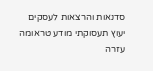סדנאות והרצאות לעסקים
יעוץ תעסוקתי מודע טראומה
עזרה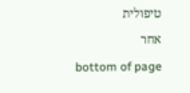טיפולית
אחר
bottom of page